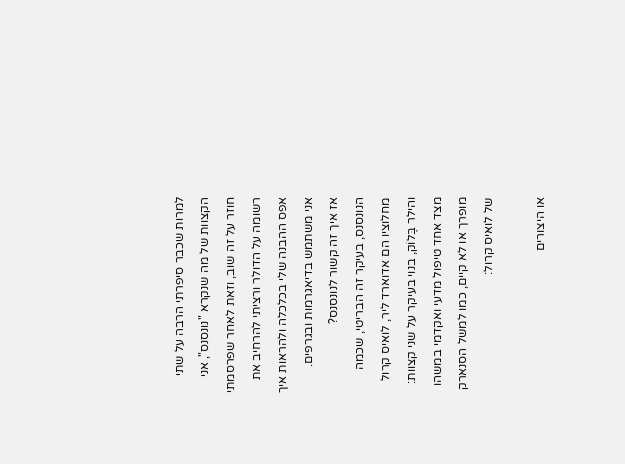למרות שכבר סיפרתי הרבה על שתי הקצוות של מה שנקרא "נונסנס", אני חוזר על זה שוב, וזאת לאחר שפרסמתי רשומה על הדולר ורציתי להרחיב את אפס ההבנה שלי בכלכלה ולהראות איך אני משתמש בדיאגרמות ובגרפים.
אז איך זה קשור לנונסנס?
הנונסנס, בעיקר זה הבריטי, שכמה מחלוציו הם אדוארד ליר, לואיס קרול והילר בֶּלוֹק, בנוי בעיקר על שני קצוות: מצד אחד טיפול מדעי ואקדמי במשהו מופרך או לא קיים, כמו למשל הסנארק של לואיס קרול:

או היצורים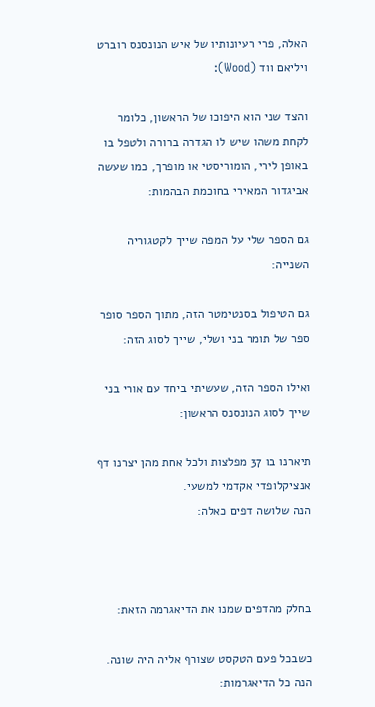האלה, פרי רעיונותיו של איש הנונסנס רוברט ויליאם ווד (Wood):

והצד שני הוא היפוכו של הראשון, כלומר לקחת משהו שיש לו הגדרה ברורה ולטפל בו באופן לירי, הומוריסטי או מופרך, כמו שעשה אביגדור המאירי בחוכמת הבהמות:

גם הספר שלי על המפה שייך לקטגוריה השנייה:

גם הטיפול בסנטימטר הזה, מתוך הספר סופר ספר של תומר בני ושלי, שייך לסוג הזה:

ואילו הספר הזה, שעשיתי ביחד עם אורי בני שייך לסוג הנונסנס הראשון:

תיארנו בו 37 מפלצות ולכל אחת מהן יצרנו דף אנציקלופדי אקדמי למשעי.
הנה שלושה דפים כאלה:



בחלק מהדפים שמנו את הדיאגרמה הזאת:

כשבכל פעם הטקסט שצורף אליה היה שונה. הנה כל הדיאגרמות: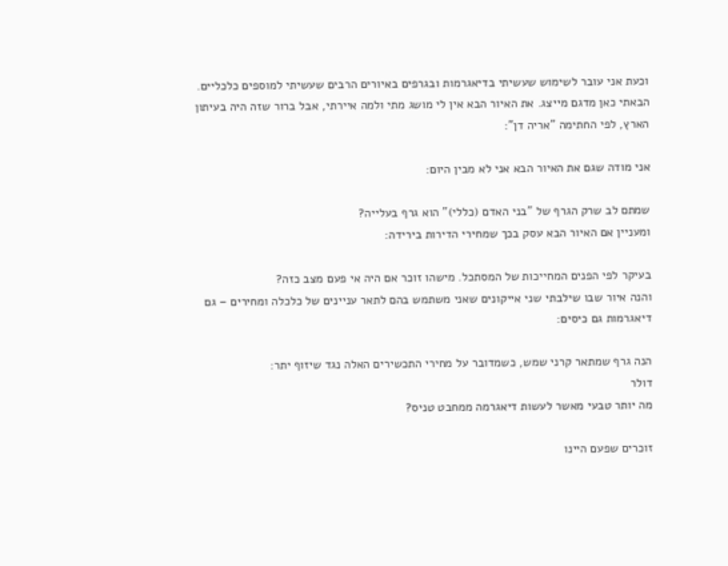וכעת אני עובר לשימוש שעשיתי בדיאגרמות ובגרפים באיורים הרבים שעשיתי למוספים כלכליים.
הבאתי כאן מדגם מייצג. את האיור הבא אין לי מושג מתי ולמה איירתי, אבל ברור שזה היה בעיתון הארץ, לפי החתימה "אריה דן":

אני מודה שגם את האיור הבא אני לא מבין היום:

שמתם לב שרק הגרף של "בני האדם (כללי)" הוא גרף בעלייה?
ומעניין אם האיור הבא עסק בכך שמחירי הדירות בירידה:

בעיקר לפי הפנים המחייכות של המסתכל. מישהו זוכר אם היה אי פעם מצב כזה?
והנה איור שבו שילבתי שני אייקונים שאני משתמש בהם לתאר עניינים של כלכלה ומחירים – גם דיאגרמות גם כיסים:

הנה גרף שמתאר קרני שמש, כשמדובר על מחירי התכשירים האלה נגד שיזוף יתר:
דולר
מה יותר טבעי מאשר לעשות דיאגרמה ממחבט טניס?

זוכרים שפעם היינו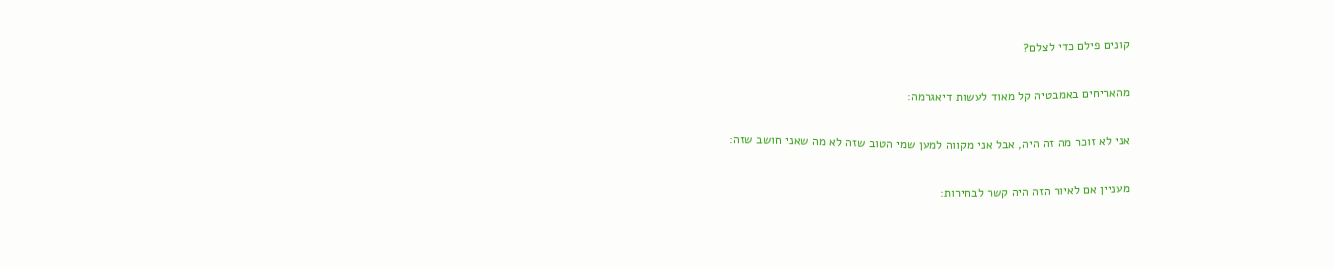קונים פילם כדי לצלם?

מהאריחים באמבטיה קל מאוד לעשות דיאגרמה:

אני לא זוכר מה זה היה, אבל אני מקווה למען שמי הטוב שזה לא מה שאני חושב שזה:

מעניין אם לאיור הזה היה קשר לבחירות: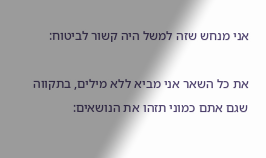אני מנחש שזה למשל היה קשור לביטוח:

את כל השאר אני מביא ללא מילים, בתקווה שגם אתם כמוני תזהו את הנושאים: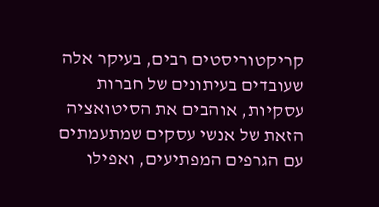קריקטוריסטים רבים, בעיקר אלה שעובדים בעיתונים של חברות עסקיות, אוהבים את הסיטואציה הזאת של אנשי עסקים שמתעמתים עם הגרפים המפתיעים, ואפילו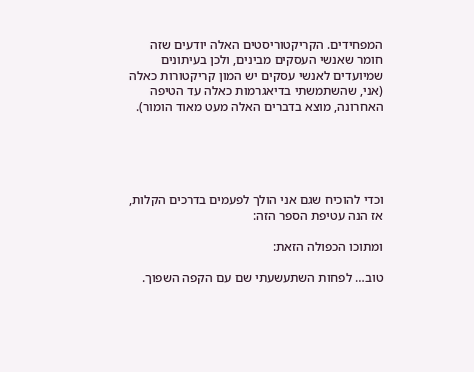המפחידים. הקריקטוריסטים האלה יודעים שזה חומר שאנשי העסקים מבינים, ולכן בעיתונים שמיועדים לאנשי עסקים יש המון קריקטורות כאלה (אני, שהשתמשתי בדיאגרמות כאלה עד הטיפה האחרונה, מוצא בדברים האלה מעט מאוד הומור).





וכדי להוכיח שגם אני הולך לפעמים בדרכים הקלות, אז הנה עטיפת הספר הזה:

ומתוכו הכפולה הזאת:

טוב… לפחות השתעשעתי שם עם הקפה השפוך.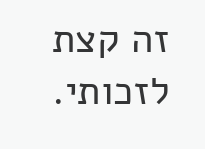זה קצת לזכותי.